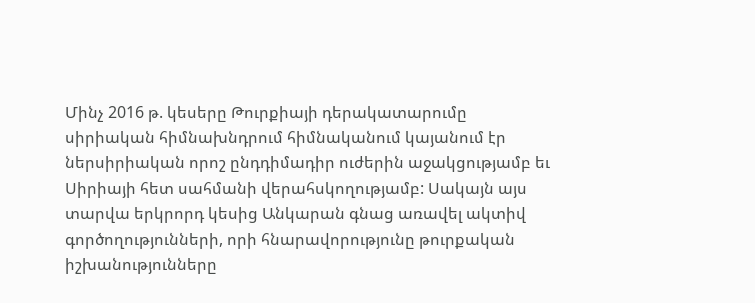Մինչ 2016 թ. կեսերը Թուրքիայի դերակատարումը  սիրիական հիմնախնդրում հիմնականում կայանում էր ներսիրիական որոշ ընդդիմադիր ուժերին աջակցությամբ եւ Սիրիայի հետ սահմանի վերահսկողությամբ: Սակայն այս տարվա երկրորդ կեսից Անկարան գնաց առավել ակտիվ գործողությունների, որի հնարավորությունը թուրքական իշխանությունները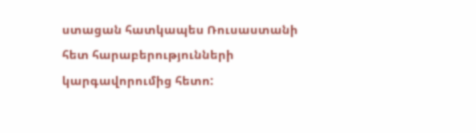ստացան հատկապես Ռուսաստանի հետ հարաբերությունների կարգավորումից հետո: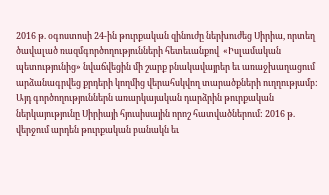2016 թ. օգոստոսի 24-ին թուրքական զինուժը ներխուժեց Սիրիա, որտեղ ծավալած ռազմգործողությունների հետեւանքով  «Իսլամական պետությունից» նվաճվեցին մի շարք բնակավայրեր եւ առաջխաղացում արձանագրվեց քրդերի կողմից վերահսկվող տարածքների ուղղությամբ: Այդ գործողություններն առարկայական դարձրին թուրքական ներկայությունը Սիրիայի հյուսիսային որոշ հատվածներում: 2016 թ. վերջում արդեն թուրքական բանակն եւ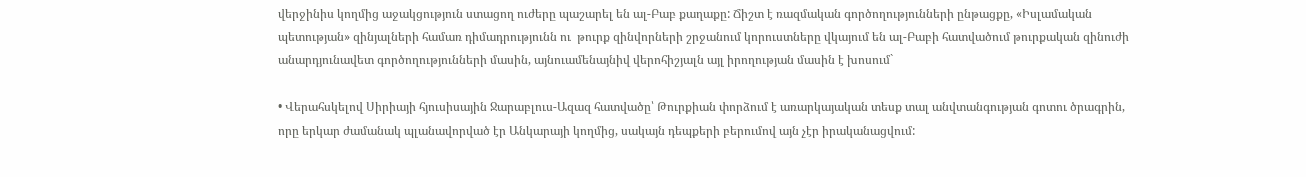վերջինիս կողմից աջակցություն ստացող ուժերը պաշարել են ալ-Բաբ քաղաքը: Ճիշտ է ռազմական գործողությունների ընթացքը, «Իսլամական պետության» զինյալների համառ դիմադրությունն ու  թուրք զինվորների շրջանում կորուստները վկայում են ալ-Բաբի հատվածում թուրքական զինուժի անարդյունավետ գործողությունների մասին, այնուամենայնիվ վերոհիշյալն այլ իրողության մասին է խոսում`

• Վերահսկելով Սիրիայի հյուսիսային Ջարաբլուս-Ազազ հատվածը՝ Թուրքիան փորձում է առարկայական տեսք տալ անվտանգության գոտու ծրագրին, որը երկար ժամանակ պլանավորված էր Անկարայի կողմից, սակայն դեպքերի բերումով այն չէր իրականացվում: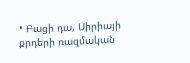• Բացի դա, Սիրիայի քրդերի ռազմական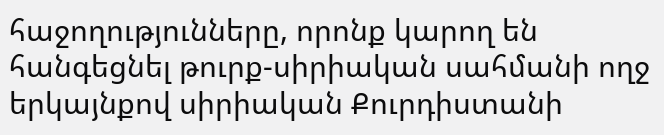հաջողությունները, որոնք կարող են հանգեցնել թուրք-սիրիական սահմանի ողջ երկայնքով սիրիական Քուրդիստանի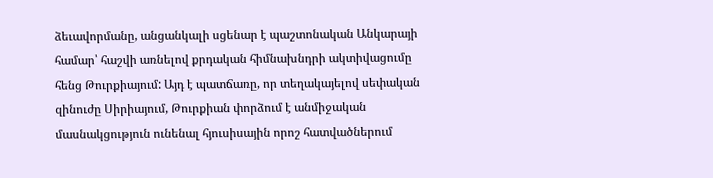ձեւավորմանը, անցանկալի սցենար է պաշտոնական Անկարայի համար՝ հաշվի առնելով քրդական հիմնախնդրի ակտիվացումը հենց Թուրքիայում: Այդ է պատճառը, որ տեղակայելով սեփական զինուժը Սիրիայում, Թուրքիան փորձում է անմիջական մասնակցություն ունենալ հյուսիսային որոշ հատվածներում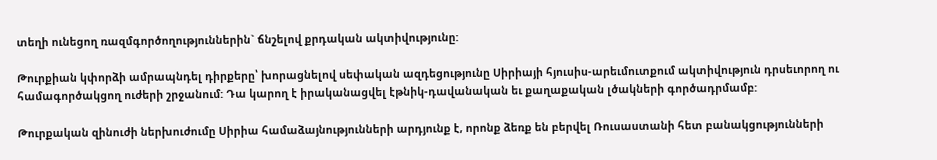տեղի ունեցող ռազմգործողություններին` ճնշելով քրդական ակտիվությունը:

Թուրքիան կփորձի ամրապնդել դիրքերը՝ խորացնելով սեփական ազդեցությունը Սիրիայի հյուսիս-արեւմուտքում ակտիվություն դրսեւորող ու համագործակցող ուժերի շրջանում: Դա կարող է իրականացվել էթնիկ-դավանական եւ քաղաքական լծակների գործադրմամբ:

Թուրքական զինուժի ներխուժումը Սիրիա համաձայնությունների արդյունք է, որոնք ձեռք են բերվել Ռուսաստանի հետ բանակցությունների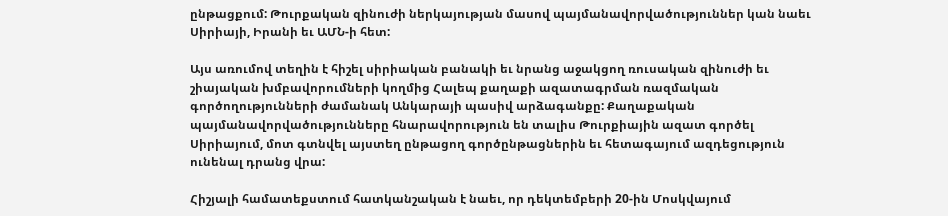ընթացքում: Թուրքական զինուժի ներկայության մասով պայմանավորվածություններ կան նաեւ Սիրիայի, Իրանի եւ ԱՄՆ-ի հետ:

Այս առումով տեղին է հիշել սիրիական բանակի եւ նրանց աջակցող ռուսական զինուժի եւ շիայական խմբավորումների կողմից Հալեպ քաղաքի ազատագրման ռազմական գործողությունների ժամանակ Անկարայի պասիվ արձագանքը: Քաղաքական պայմանավորվածությունները հնարավորություն են տալիս Թուրքիային ազատ գործել Սիրիայում, մոտ գտնվել այստեղ ընթացող գործընթացներին եւ հետագայում ազդեցություն ունենալ դրանց վրա:

Հիշյալի համատեքստում հատկանշական է նաեւ, որ դեկտեմբերի 20-ին Մոսկվայում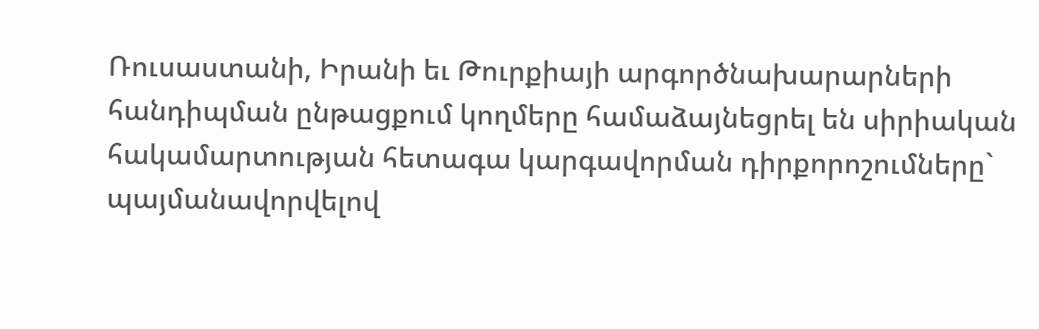Ռուսաստանի, Իրանի եւ Թուրքիայի արգործնախարարների հանդիպման ընթացքում կողմերը համաձայնեցրել են սիրիական հակամարտության հետագա կարգավորման դիրքորոշումները` պայմանավորվելով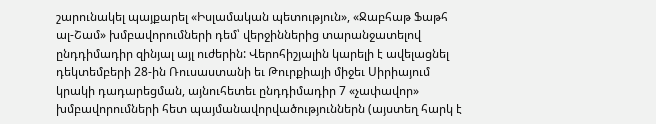շարունակել պայքարել «Իսլամական պետություն», «Ջաբհաթ Ֆաթհ ալ-Շամ» խմբավորումների դեմ՝ վերջիններից տարանջատելով ընդդիմադիր զինյալ այլ ուժերին: Վերոհիշյալին կարելի է ավելացնել դեկտեմբերի 28-ին Ռուսաստանի եւ Թուրքիայի միջեւ Սիրիայում կրակի դադարեցման, այնուհետեւ ընդդիմադիր 7 «չափավոր» խմբավորումների հետ պայմանավորվածություններն (այստեղ հարկ է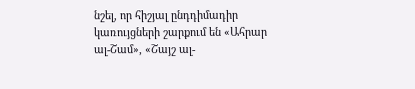նշել, որ հիշյալ ընդդիմադիր կառույցների շարքում են «Ահրար ալ-Շամ», «Շայշ ալ-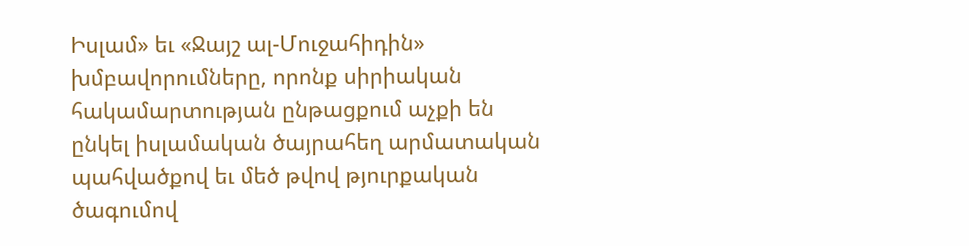Իսլամ» եւ «Ջայշ ալ-Մուջահիդին» խմբավորումները, որոնք սիրիական հակամարտության ընթացքում աչքի են ընկել իսլամական ծայրահեղ արմատական պահվածքով եւ մեծ թվով թյուրքական ծագումով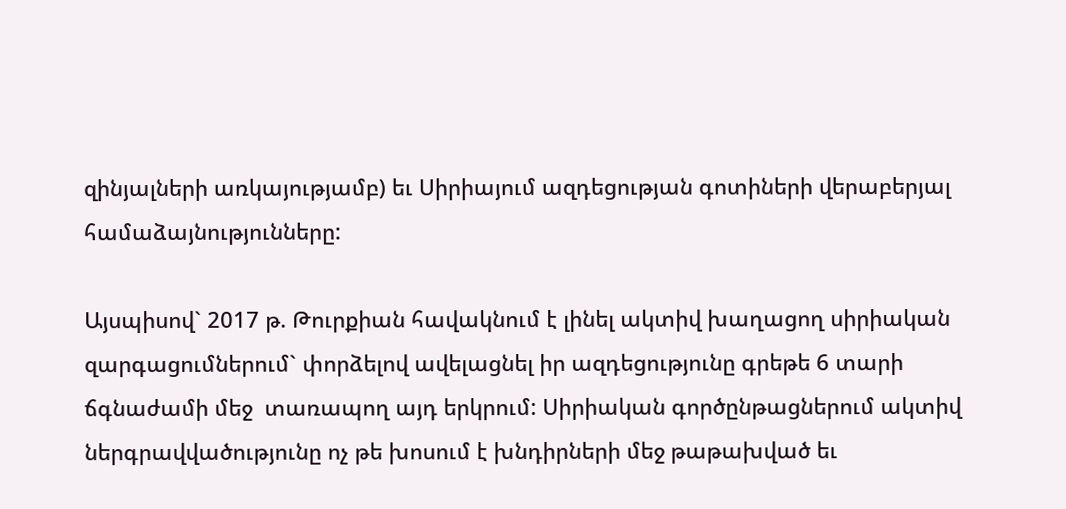զինյալների առկայությամբ) եւ Սիրիայում ազդեցության գոտիների վերաբերյալ համաձայնությունները:

Այսպիսով` 2017 թ. Թուրքիան հավակնում է լինել ակտիվ խաղացող սիրիական զարգացումներում` փորձելով ավելացնել իր ազդեցությունը գրեթե 6 տարի ճգնաժամի մեջ  տառապող այդ երկրում: Սիրիական գործընթացներում ակտիվ ներգրավվածությունը ոչ թե խոսում է խնդիրների մեջ թաթախված եւ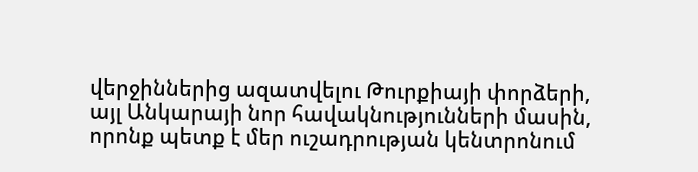վերջիններից ազատվելու Թուրքիայի փորձերի, այլ Անկարայի նոր հավակնությունների մասին, որոնք պետք է մեր ուշադրության կենտրոնում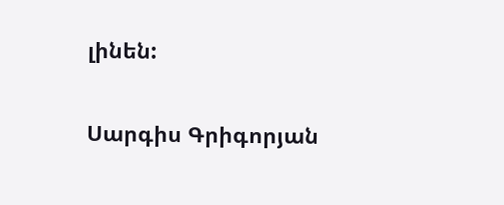լինեն:

Սարգիս Գրիգորյան